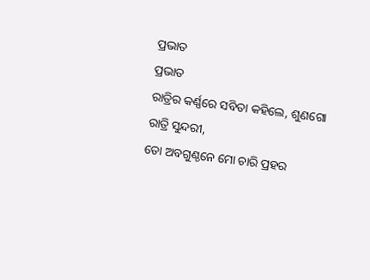ପ୍ରଭାତ
ପ୍ରଭାତ
ରାତ୍ରିର କର୍ଣ୍ଣରେ ସବିତା କହିଲେ, ଶୁଣଗୋ ରାତ୍ରି ସୁନ୍ଦରୀ,
ତୋ ଅବଗୁଣ୍ଠନେ ମୋ ଚାରି ପ୍ରହର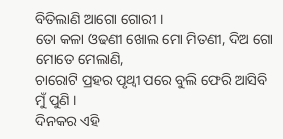ବିତିଲାଣି ଆଗୋ ଗୋରୀ ।
ତୋ କଳା ଓଢଣୀ ଖୋଲ ମୋ ମିତଣୀ, ଦିଅ ଗୋ ମୋତେ ମେଲାଣି,
ଚାରୋଟି ପ୍ରହର ପୃଥ୍ଵୀ ପରେ ବୁଲି ଫେରି ଆସିବି ମୁଁ ପୁଣି ।
ଦିନକର ଏହି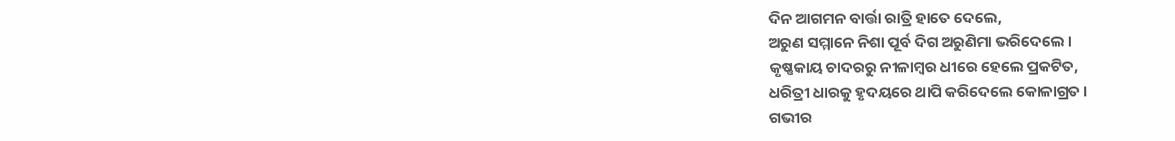ଦିନ ଆଗମନ ବାର୍ତ୍ତା ରାତ୍ରି ହାତେ ଦେଲେ,
ଅରୁଣ ସମ୍ମାନେ ନିଶା ପୂର୍ବ ଦିଗ ଅରୁଣିମା ଭରିଦେଲେ ।
କୃଷ୍ଣକାୟ ଚାଦରରୁ ନୀଳାମ୍ବର ଧୀରେ ହେଲେ ପ୍ରକଟିତ,
ଧରିତ୍ରୀ ଧାରକୁ ହୃଦୟରେ ଥାପି କରିଦେଲେ କୋଳାଗ୍ରତ ।
ଗଭୀର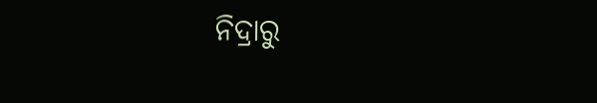ନିଦ୍ରାରୁ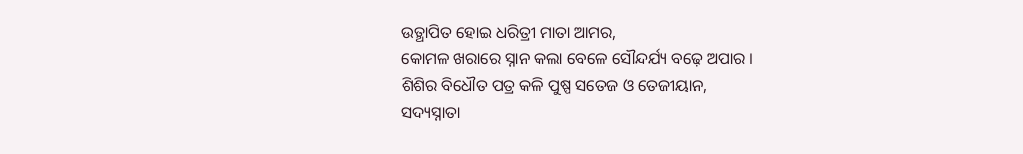ଉତ୍ଥାପିତ ହୋଇ ଧରିତ୍ରୀ ମାତା ଆମର,
କୋମଳ ଖରାରେ ସ୍ନାନ କଲା ବେଳେ ସୌନ୍ଦର୍ଯ୍ୟ ବଢ଼େ ଅପାର ।
ଶିଶିର ବିଧୌତ ପତ୍ର କଳି ପୁଷ୍ପ ସତେଜ ଓ ତେଜୀୟାନ,
ସଦ୍ୟସ୍ନାତା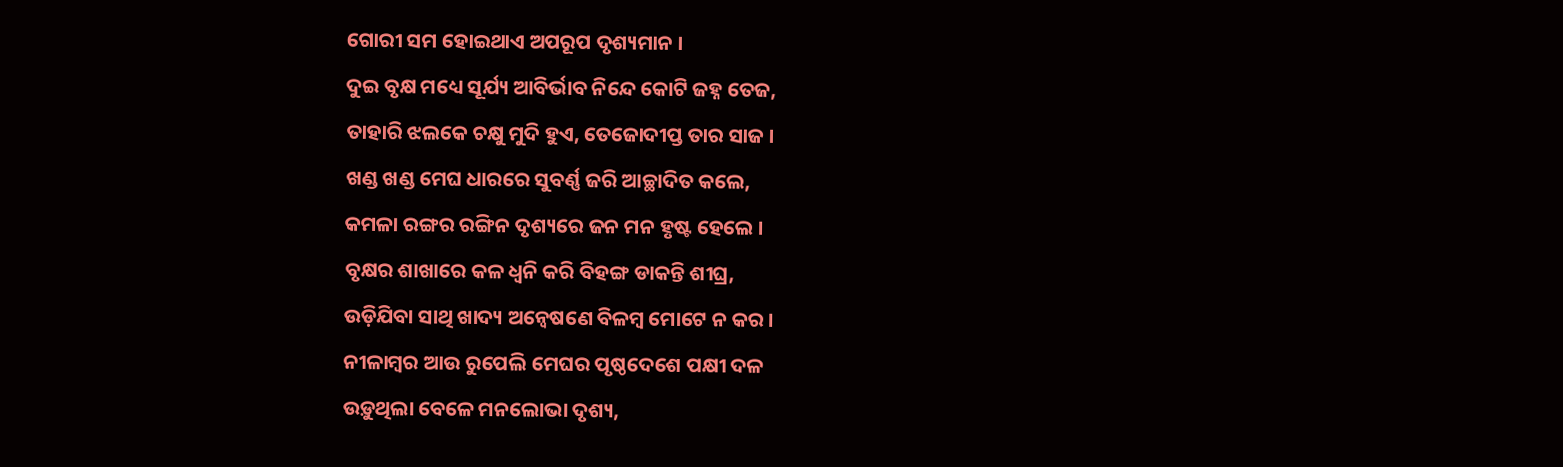ଗୋରୀ ସମ ହୋଇଥାଏ ଅପରୂପ ଦୃଶ୍ୟମାନ ।
ଦୁଇ ବୃକ୍ଷ ମଧ୍ୟେ ସୂର୍ଯ୍ୟ ଆବିର୍ଭାବ ନିନ୍ଦେ କୋଟି ଜହ୍ନ ତେଜ,
ତାହାରି ଝଲକେ ଚକ୍ଷୁ ମୁଦି ହୁଏ, ତେଜୋଦୀପ୍ତ ତାର ସାଜ ।
ଖଣ୍ଡ ଖଣ୍ଡ ମେଘ ଧାରରେ ସୁବର୍ଣ୍ଣ ଜରି ଆଚ୍ଛାଦିତ କଲେ,
କମଳା ରଙ୍ଗର ରଙ୍ଗିନ ଦୃଶ୍ୟରେ ଜନ ମନ ହୃଷ୍ଟ ହେଲେ ।
ବୃକ୍ଷର ଶାଖାରେ କଳ ଧ୍ୱନି କରି ବିହଙ୍ଗ ଡାକନ୍ତି ଶୀଘ୍ର,
ଉଡ଼ିଯିବା ସାଥି ଖାଦ୍ୟ ଅନ୍ୱେଷଣେ ବିଳମ୍ବ ମୋଟେ ନ କର ।
ନୀଳାମ୍ବର ଆଉ ରୁପେଲି ମେଘର ପୃଷ୍ଠଦେଶେ ପକ୍ଷୀ ଦଳ
ଉଡ଼ୁଥିଲା ବେଳେ ମନଲୋଭା ଦୃଶ୍ୟ,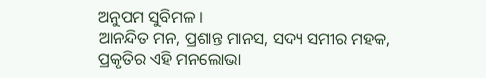ଅନୁପମ ସୁବିମଳ ।
ଆନନ୍ଦିତ ମନ, ପ୍ରଶାନ୍ତ ମାନସ, ସଦ୍ୟ ସମୀର ମହକ,
ପ୍ରକୃତିର ଏହି ମନଲୋଭା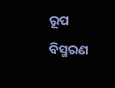ରୂପ ବିସ୍ମରଣ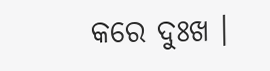କରେ ଦୁଃଖ ।